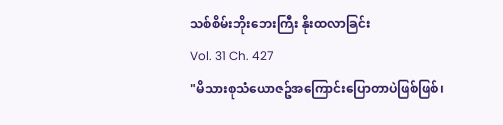သစ်စိမ်းဘိုးဘေးကြီး နိုးထလာခြင်း
Vol. 31 Ch. 427
"မိသားစုသံယောဇဥ်အကြောင်းပြောတာပဲဖြစ်ဖြစ်၊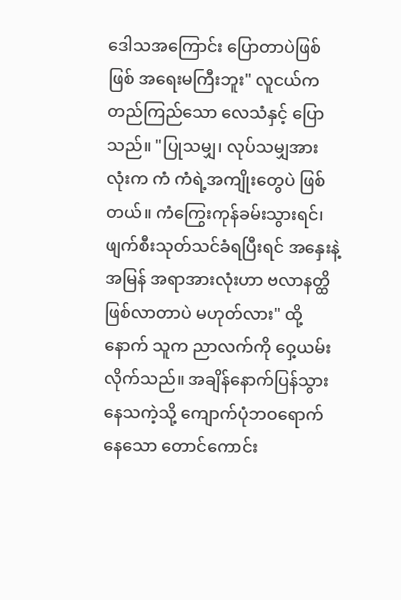ဒေါသအကြောင်း ပြောတာပဲဖြစ်ဖြစ် အရေးမကြီးဘူး" လူငယ်က တည်ကြည်သော လေသံနှင့် ပြောသည်။ "ပြုသမျှ၊ လုပ်သမျှအားလုံးက ကံ ကံရဲ့အကျိုးတွေပဲ ဖြစ်တယ်။ ကံကြွေးကုန်ခမ်းသွားရင်၊ ဖျက်စီးသုတ်သင်ခံရပြီးရင် အနှေးနဲ့အမြန် အရာအားလုံးဟာ ဗလာနတ္ထိဖြစ်လာတာပဲ မဟုတ်လား" ထို့နောက် သူက ညာလက်ကို ဝှေ့ယမ်းလိုက်သည်။ အချိန်နောက်ပြန်သွားနေသကဲ့သို့ ကျောက်ပုံဘဝရောက်နေသော တောင်ကောင်း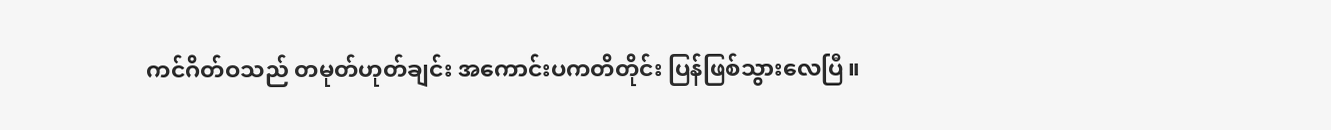ကင်ဂိတ်ဝသည် တမုတ်ဟုတ်ချင်း အကောင်းပကတိတိုင်း ပြန်ဖြစ်သွားလေပြီ။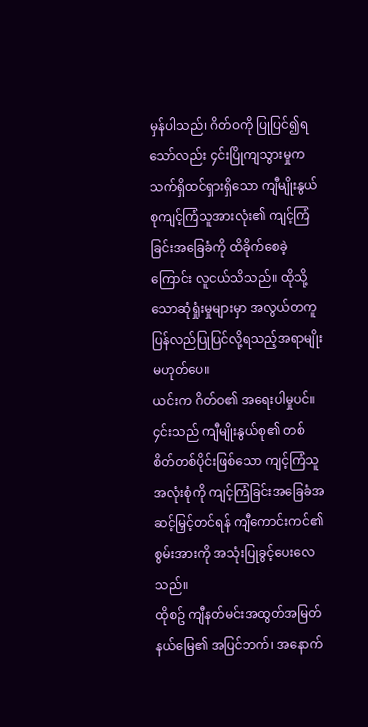မှန်ပါသည်၊ ဂိတ်ဝကို ပြုပြင်၍ရသော်လည်း ၄င်းပြိုကျသွားမှုက သက်ရှိထင်ရှားရှိသော ကျီမျိုးနွယ်စုကျင့်ကြံသူအားလုံး၏ ကျင့်ကြံခြင်းအခြေခံကို ထိခိုက်စေခဲ့ကြောင်း လူငယ်သိသည်။ ထိုသို့သောဆုံရှုံးမှုများမှာ အလွယ်တကူ ပြန်လည်ပြုပြင်လို့ရသည့်အရာမျိုးမဟုတ်ပေ။
ယင်းက ဂိတ်ဝ၏ အရေးပါမှုပင်။ ၄င်းသည် ကျီမျိုးနွယ်စု၏ တစ်စိတ်တစ်ပိုင်းဖြစ်သော ကျင့်ကြံသူအလုံးစုံကို ကျင့်ကြံခြင်းအခြေခံအဆင့်မြှင့်တင်ရန် ကျီကောင်းကင်၏ စွမ်းအားကို အသုံးပြုခွင့်ပေးလေသည်။
ထိုစဥ် ကျီနတ်မင်းအထွတ်အမြတ်နယ်မြေ၏ အပြင်ဘက်၊ အနောက်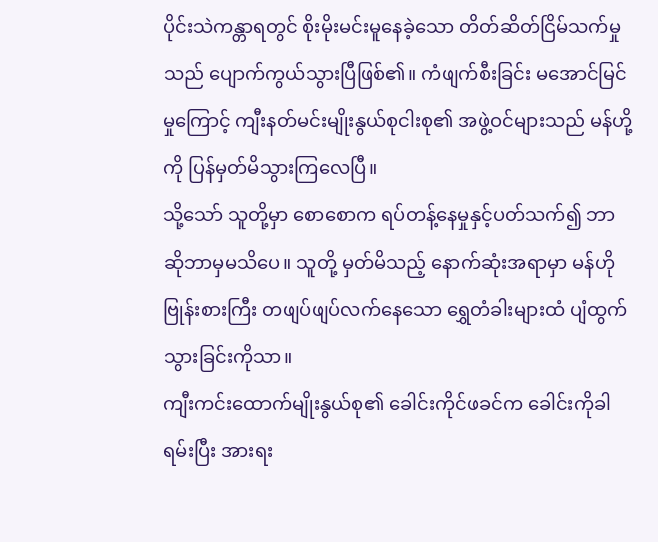ပိုင်းသဲကန္တာရတွင် စိုးမိုးမင်းမူနေခဲ့သော တိတ်ဆိတ်ငြိမ်သက်မှုသည် ပျောက်ကွယ်သွားပြီဖြစ်၏။ ကံဖျက်စီးခြင်း မအောင်မြင်မှုကြောင့် ကျီးနတ်မင်းမျိုးနွယ်စုငါးစု၏ အဖွဲ့ဝင်များသည် မန်ဟို့ကို ပြန်မှတ်မိသွားကြလေပြီ။
သို့သော် သူတို့မှာ စောစောက ရပ်တန့်နေမှုနှင့်ပတ်သက်၍ ဘာဆိုဘာမှမသိပေ။ သူတို့ မှတ်မိသည့် နောက်ဆုံးအရာမှာ မန်ဟို ဗြုန်းစားကြီး တဖျပ်ဖျပ်လက်နေသော ရွှေတံခါးများထံ ပျံထွက်သွားခြင်းကိုသာ။
ကျီးကင်းထောက်မျိုးနွယ်စု၏ ခေါင်းကိုင်ဖခင်က ခေါင်းကိုခါရမ်းပြီး အားရး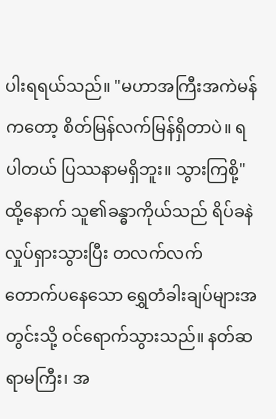ပါးရရယ်သည်။ "မဟာအကြီးအကဲမန်ကတော့ စိတ်မြန်လက်မြန်ရှိတာပဲ။ ရပါတယ် ပြဿနာမရှိဘူး။ သွားကြစို့" ထို့နောက် သူ၏ခန္ဓာကိုယ်သည် ရိပ်ခနဲ လှုပ်ရှားသွားပြီး တလက်လက် တောက်ပနေသော ရွှေတံခါးချပ်များအတွင်းသို့ ဝင်ရောက်သွားသည်။ နတ်ဆရာမကြီး၊ အ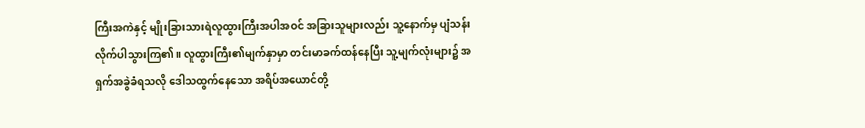ကြီးအကဲနှင့် မျိုးခြားသားရဲလူထွားကြီးအပါအဝင် အခြားသူများလည်း သူ့နောက်မှ ပျံသန်းလိုက်ပါသွားကြ၏။ လူထွားကြီး၏မျက်နှာမှာ တင်းမာခက်ထန်နေပြီး သူ့မျက်လုံးများ၌ အရှက်အခွဲခံရသလို ဒေါသထွက်နေသော အရိပ်အယောင်တို့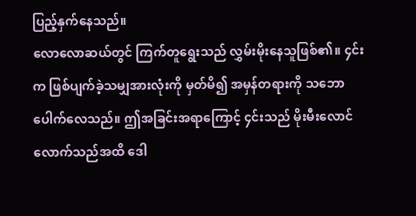ပြည့်နှက်နေသည်။
လောလောဆယ်တွင် ကြက်တူရွေးသည် လွှမ်းမိုးနေသူဖြစ်၏။ ၄င်းက ဖြစ်ပျက်ခဲ့သမျှအားလုံးကို မှတ်မိ၍ အမှန်တရားကို သဘောပေါက်လေသည်။ ဤအခြင်းအရာကြောင့် ၄င်းသည် မိုးမီးလောင်လောက်သည်အထိ ဒေါ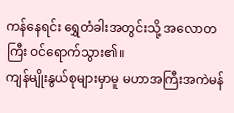ကန်နေရင်း ရွှေတံခါးအတွင်းသို့ အလောတကြီး ဝင်ရောက်သွား၏။
ကျန်မျိုးနွယ်စုများမှာမူ မဟာအကြီးအကဲမန်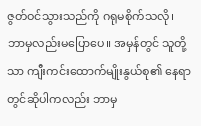ဇွတ်ဝင်သွားသည်ကို ဂရုမစိုက်သလို၊ ဘာမှလည်းမပြောပေ။ အမှန်တွင် သူတို့သာ ကျီးကင်းထောက်မျိုးနွယ်စု၏ နေရာတွင်ဆိုပါကလည်း ဘာမှ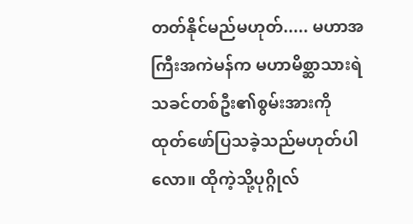တတ်နိုင်မည်မဟုတ်..... မဟာအကြီးအကဲမန်က မဟာမိစ္ဆာသားရဲသခင်တစ်ဦး၏စွမ်းအားကို ထုတ်ဖော်ပြသခဲ့သည်မဟုတ်ပါလော။ ထိုကဲ့သို့ပုဂ္ဂိုလ်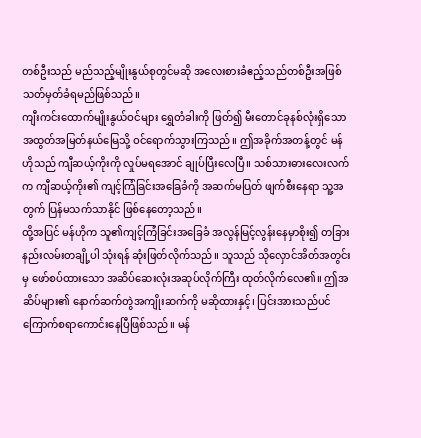တစ်ဦးသည် မည်သည့်မျိုးနွယ်စုတွင်မဆို အလေးစားခံဧည့်သည်တစ်ဦးအဖြစ် သတ်မှတ်ခံရမည်ဖြစ်သည်။
ကျီးကင်းထောက်မျိုးနွယ်ဝင်များ ရွှေတံခါးကို ဖြတ်၍ မီးတောင်ခုနစ်လုံးရှိသော အထွတ်အမြတ်နယ်မြေသို့ ဝင်ရောက်သွားကြသည်။ ဤအခိုက်အတန့်တွင် မန်ဟိုသည် ကျီဆယ့်ကိုးကို လှုပ်မရအောင် ချုပ်ပြီးလေပြီ။ သစ်သားဓားလေးလက်က ကျီဆယ့်ကိုး၏ ကျင့်ကြံခြင်းအခြေခံကို အဆက်မပြတ် ဖျက်စီးနေရာ သူ့အတွက် ပြန်မသက်သာနိုင် ဖြစ်နေတော့သည်။
ထို့အပြင် မန်ဟိုက သူ၏ကျင့်ကြံခြင်းအခြေခံ အလွန်မြင့်လွန်းနေမှာစိုး၍ တခြားနည်းလမ်းတချို့ပါ သုံးရန် ဆုံးဖြတ်လိုက်သည်။ သူသည် သိုလှောင်အိတ်အတွင်းမှ ဖော်စပ်ထားသော အဆိပ်ဆေးလုံးအဆုပ်လိုက်ကြီး ထုတ်လိုက်လေ၏။ ဤအဆိပ်များ၏ နောက်ဆက်တွဲအကျိုးဆက်ကို မဆိုထားနှင့်၊ ပြင်းအားသည်ပင် ကြောက်စရာကောင်းနေပြီဖြစ်သည်။ မန်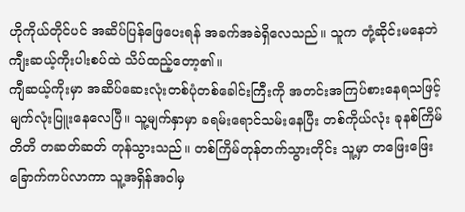ဟိုကိုယ်တိုင်ပင် အဆိပ်ပြန်ဖြေပေးရန် အခက်အခဲရှိလေသည်။ သူက တုံ့ဆိုင်းမနေဘဲ ကျီးဆယ့်ကိုးပါးစပ်ထဲ သိပ်ထည့်တော့၏။
ကျီဆယ့်ကိုးမှာ အဆိပ်ဆေးလုံးတစ်ပုံတစ်ခေါင်းကြီးကို အတင်းအကြပ်စားနေရသဖြင့် မျက်လုံးပြူးနေလေပြီ။ သူ့မျက်နှာမှာ ခရမ်းရောင်သမ်းနေပြီး တစ်ကိုယ်လုံး ခုနစ်ကြိမ်တိတိ တဆတ်ဆတ် တုန်သွားသည်။ တစ်ကြိမ်တုန်တက်သွားတိုင်း သူ့မှာ တဖြေးဖြေးခြောက်ကပ်လာကာ သူ့အရှိန်အဝါမှ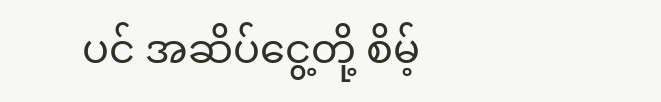ပင် အဆိပ်ငွေ့တို့ စိမ့်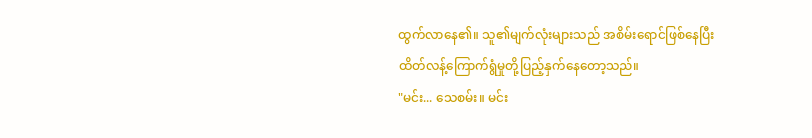ထွက်လာနေ၏။ သူ၏မျက်လုံးများသည် အစိမ်းရောင်ဖြစ်နေပြီး ထိတ်လန့်ကြောက်ရွံမှုတို့ပြည့်နှက်နေတော့သည်။
"မင်း... သေစမ်း။ မင်း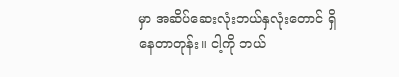မှာ အဆိပ်ဆေးလုံးဘယ်နှလုံးတောင် ရှိနေတာတုန်း။ ငါ့ကို ဘယ်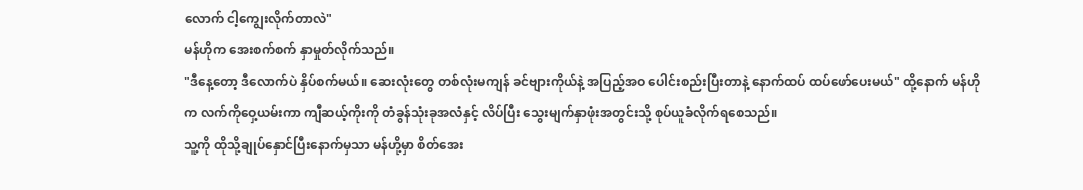လောက် ငါ့ကျွေးလိုက်တာလဲ"
မန်ဟိုက အေးစက်စက် နှာမှုတ်လိုက်သည်။
"ဒီနေ့တော့ ဒီလောက်ပဲ နှိပ်စက်မယ်။ ဆေးလုံးတွေ တစ်လုံးမကျန် ခင်ဗျားကိုယ်နဲ့ အပြည့်အဝ ပေါင်းစည်းပြီးတာနဲ့ နောက်ထပ် ထပ်ဖော်ပေးမယ်" ထို့နောက် မန်ဟိုက လက်ကိုဝှေ့ယမ်းကာ ကျီဆယ့်ကိုးကို တံခွန်သုံးခုအလံနှင့် လိပ်ပြီး သွေးမျက်နှာဖုံးအတွင်းသို့ စုပ်ယူခံလိုက်ရစေသည်။
သူ့ကို ထိုသို့ချုပ်နှောင်ပြီးနောက်မှသာ မန်ဟို့မှာ စိတ်အေး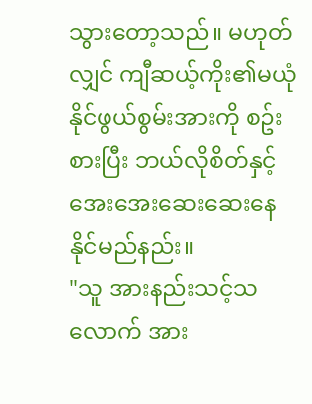သွားတော့သည်။ မဟုတ်လျှင် ကျီဆယ့်ကိုး၏မယုံနိုင်ဖွယ်စွမ်းအားကို စဥ်းစားပြီး ဘယ်လိုစိတ်နှင့် အေးအေးဆေးဆေးနေနိုင်မည်နည်း။
"သူ အားနည်းသင့်သလောက် အား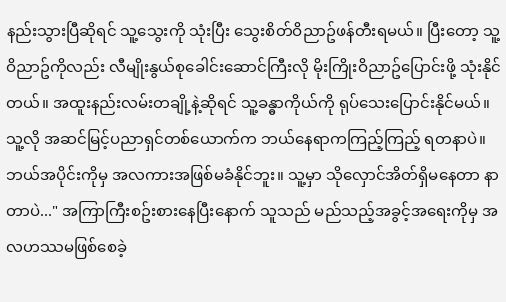နည်းသွားပြီဆိုရင် သူ့သွေးကို သုံးပြီး သွေးစိတ်ဝိညာဥ်ဖန်တီးရမယ်။ ပြီးတော့ သူ့ဝိညာဥ်ကိုလည်း လီမျိုးနွယ်စုခေါင်းဆောင်ကြီးလို မိုးကြိုးဝိညာဥ်ပြောင်းဖို့ သုံးနိုင်တယ်။ အထူးနည်းလမ်းတချို့နဲ့ဆိုရင် သူ့ခန္ဓာကိုယ်ကို ရုပ်သေးပြောင်းနိုင်မယ်။ သူ့လို အဆင်မြင့်ပညာရှင်တစ်ယောက်က ဘယ်နေရာကကြည့်ကြည့် ရတနာပဲ။ ဘယ်အပိုင်းကိုမှ အလကားအဖြစ်မခံနိုင်ဘူး။ သူ့မှာ သိုလှောင်အိတ်ရှိမနေတာ နာတာပဲ..." အကြာကြီးစဥ်းစားနေပြီးနောက် သူသည် မည်သည့်အခွင့်အရေးကိုမှ အလဟဿမဖြစ်စေခဲ့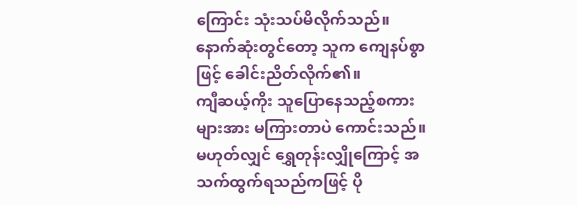ကြောင်း သုံးသပ်မိလိုက်သည်။ နောက်ဆုံးတွင်တော့ သူက ကျေနပ်စွာဖြင့် ခေါင်းညိတ်လိုက်၏။
ကျီဆယ့်ကိုး သူပြောနေသည့်စကားများအား မကြားတာပဲ ကောင်းသည်။ မဟုတ်လျှင် ရွှေတုန်းလျှိုကြောင့် အသက်ထွက်ရသည်ကဖြင့် ပို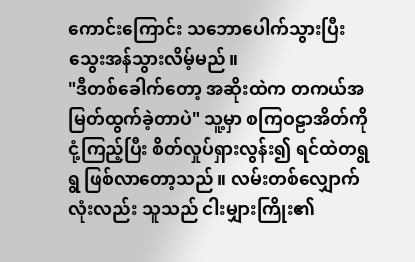ကောင်းကြောင်း သဘောပေါက်သွားပြီး သွေးအန်သွားလိမ့်မည်။
"ဒီတစ်ခေါက်တော့ အဆိုးထဲက တကယ်အမြတ်ထွက်ခဲ့တာပဲ" သူ့မှာ စကြဝဠာအိတ်ကို ငုံ့ကြည့်ပြီး စိတ်လှုပ်ရှားလွန်း၍ ရင်ထဲတရွရွ ဖြစ်လာတော့သည်။ လမ်းတစ်လျှောက်လုံးလည်း သူသည် ငါးမျှားကြိုး၏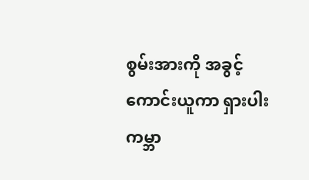စွမ်းအားကို အခွင့်ကောင်းယူကာ ရှားပါးကမ္ဘာ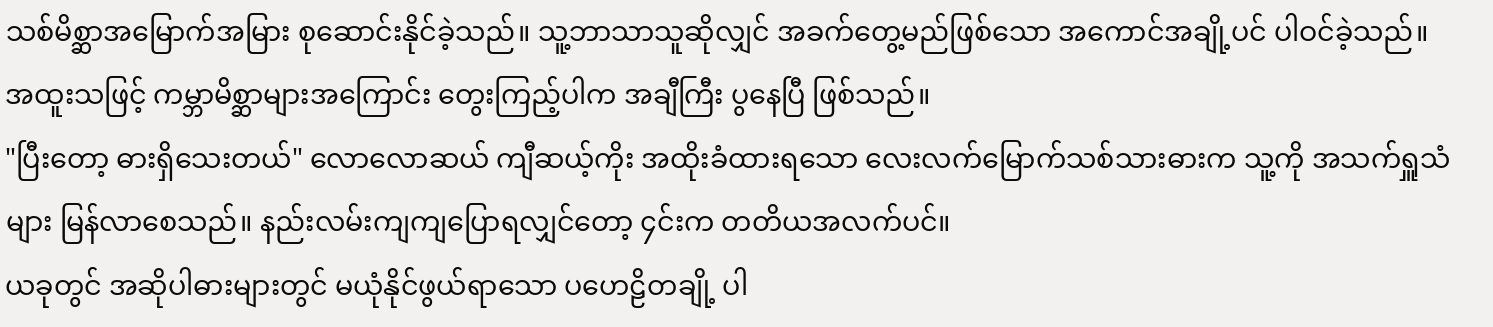သစ်မိစ္ဆာအမြောက်အမြား စုဆောင်းနိုင်ခဲ့သည်။ သူ့ဘာသာသူဆိုလျှင် အခက်တွေ့မည်ဖြစ်သော အကောင်အချို့ပင် ပါဝင်ခဲ့သည်။
အထူးသဖြင့် ကမ္ဘာမိစ္ဆာများအကြောင်း တွေးကြည့်ပါက အချီကြီး ပွနေပြီ ဖြစ်သည်။
"ပြီးတော့ ဓားရှိသေးတယ်" လောလောဆယ် ကျီဆယ့်ကိုး အထိုးခံထားရသော လေးလက်မြောက်သစ်သားဓားက သူ့ကို အသက်ရှူသံများ မြန်လာစေသည်။ နည်းလမ်းကျကျပြောရလျှင်တော့ ၄င်းက တတိယအလက်ပင်။
ယခုတွင် အဆိုပါဓားများတွင် မယုံနိုင်ဖွယ်ရာသော ပဟေဠိတချို့ ပါ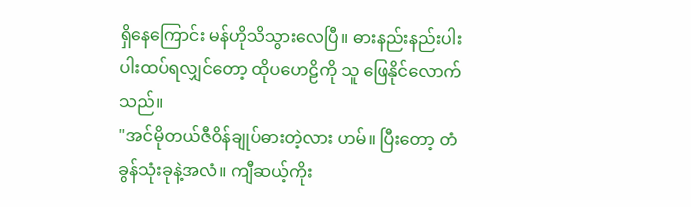ရှိနေကြောင်း မန်ဟိုသိသွားလေပြီ။ ဓားနည်းနည်းပါးပါးထပ်ရလျှင်တော့ ထိုပဟေဠိကို သူ ဖြေနိုင်လောက်သည်။
"အင်မိုတယ်ဇီဝိန်ချုပ်ဓားတဲ့လား ဟမ်။ ပြီးတော့ တံခွန်သုံးခုနဲ့အလံ။ ကျီဆယ့်ကိုး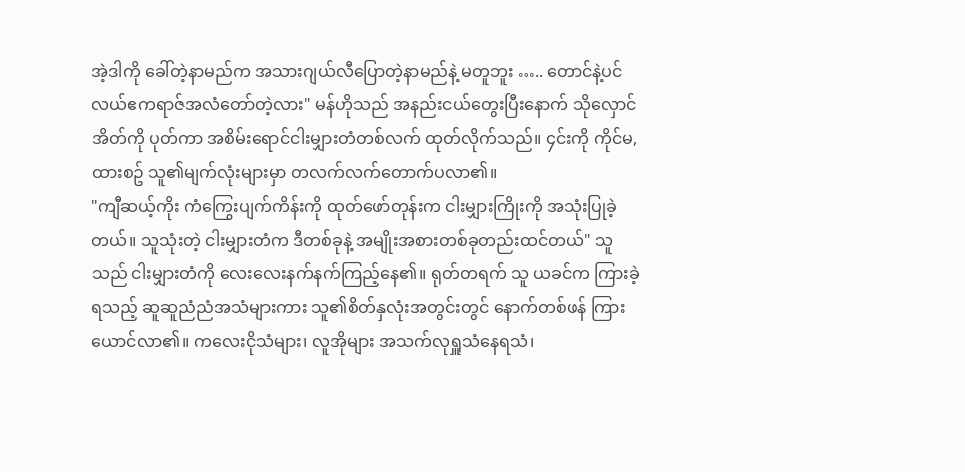အဲ့ဒါကို ခေါ်တဲ့နာမည်က အသားဂျယ်လီပြောတဲ့နာမည်နဲ့ မတူဘူး ….. တောင်နဲ့ပင်လယ်ဧကရာဇ်အလံတော်တဲ့လား" မန်ဟိုသည် အနည်းငယ်တွေးပြီးနောက် သိုလှောင်အိတ်ကို ပုတ်ကာ အစိမ်းရောင်ငါးမျှားတံတစ်လက် ထုတ်လိုက်သည်။ ၄င်းကို ကိုင်မ,ထားစဥ် သူ၏မျက်လုံးများမှာ တလက်လက်တောက်ပလာ၏။
"ကျီဆယ့်ကိုး ကံကြွေးပျက်ကိန်းကို ထုတ်ဖော်တုန်းက ငါးမျှားကြိုးကို အသုံးပြုခဲ့တယ်။ သူသုံးတဲ့ ငါးမျှားတံက ဒီတစ်ခုနဲ့ အမျိုးအစားတစ်ခုတည်းထင်တယ်" သူသည် ငါးမျှားတံကို လေးလေးနက်နက်ကြည့်နေ၏။ ရုတ်တရက် သူ ယခင်က ကြားခဲ့ရသည့် ဆူဆူညံညံအသံများကား သူ၏စိတ်နှလုံးအတွင်းတွင် နောက်တစ်ဖန် ကြားယောင်လာ၏။ ကလေးငိုသံများ၊ လူအိုများ အသက်လုရှူသံနေရသံ၊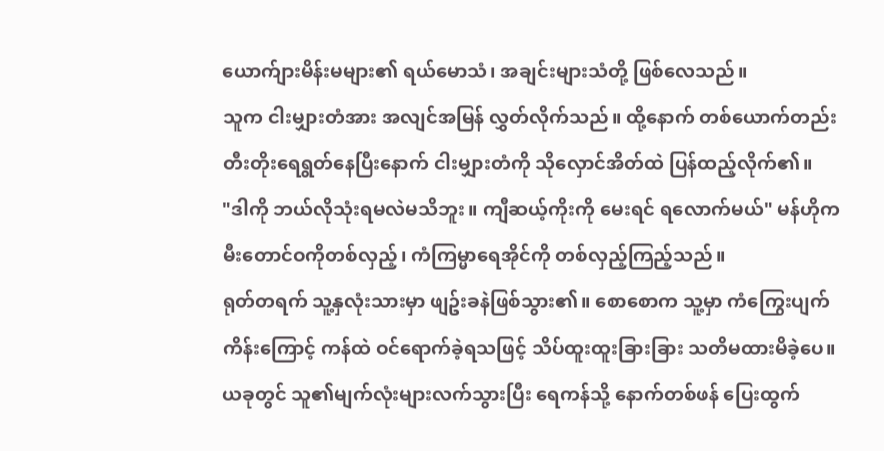ယောက်ျားမိန်းမများ၏ ရယ်မောသံ၊ အချင်းများသံတို့ ဖြစ်လေသည်။
သူက ငါးမျှားတံအား အလျင်အမြန် လွှတ်လိုက်သည်။ ထို့နောက် တစ်ယောက်တည်း တီးတိုးရေရွတ်နေပြီးနောက် ငါးမျှားတံကို သိုလှောင်အိတ်ထဲ ပြန်ထည့်လိုက်၏။
"ဒါကို ဘယ်လိုသုံးရမလဲမသိဘူး။ ကျီဆယ့်ကိုးကို မေးရင် ရလောက်မယ်" မန်ဟိုက မီးတောင်ဝကိုတစ်လှည့်၊ ကံကြမ္မာရေအိုင်ကို တစ်လှည့်ကြည့်သည်။
ရုတ်တရက် သူ့နှလုံးသားမှာ ဖျဥ်းခနဲဖြစ်သွား၏။ စောစောက သူ့မှာ ကံကြွေးပျက်ကိန်းကြောင့် ကန်ထဲ ဝင်ရောက်ခဲ့ရသဖြင့် သိပ်ထူးထူးခြားခြား သတိမထားမိခဲ့ပေ။ ယခုတွင် သူ၏မျက်လုံးများလက်သွားပြီး ရေကန်သို့ နောက်တစ်ဖန် ပြေးထွက်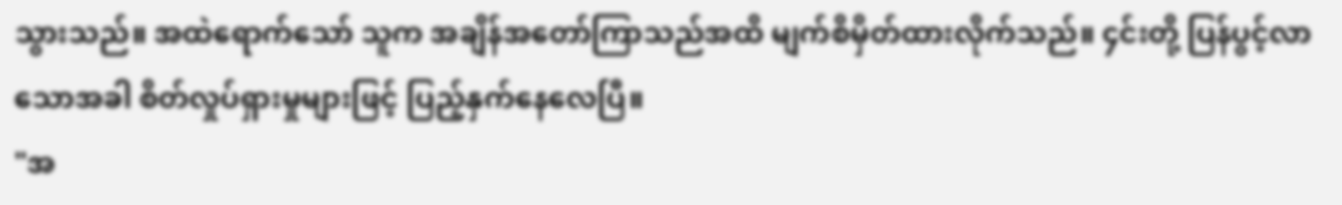သွားသည်။ အထဲရောက်သော် သူက အချိန်အတော်ကြာသည်အထိ မျက်စိမှိတ်ထားလိုက်သည်။ ၄င်းတို့ ပြန်ပွင့်လာသောအခါ စိတ်လှုပ်ရှားမှုများဖြင့် ပြည့်နှက်နေလေပြီ။
"အ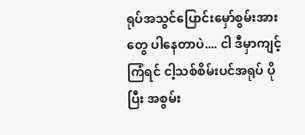ရုပ်အသွင်ပြောင်းမှော်စွမ်းအားတွေ ပါနေတာပဲ.... ငါ ဒီမှာကျင့်ကြံရင် ငါ့သစ်စိမ်းပင်အရုပ် ပိုပြီး အစွမ်း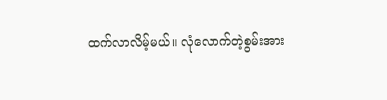ထက်လာလိမ့်မယ်။ လုံလောက်တဲ့စွမ်းအား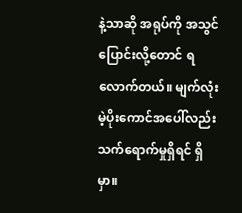နဲ့သာဆို အရုပ်ကို အသွင်ပြောင်းလို့တောင် ရလောက်တယ်။ မျက်လုံးမဲ့ပိုးကောင်အပေါ်လည်း သက်ရောက်မှုရှိရင် ရှိမှာ။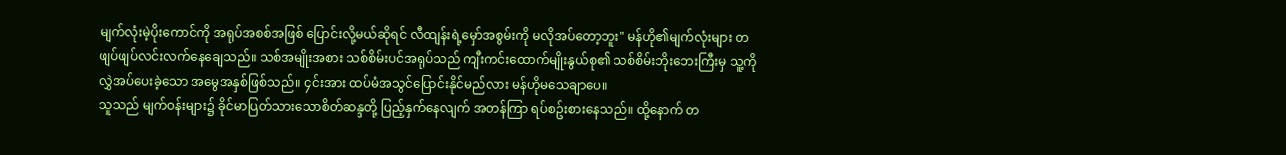မျက်လုံးမဲ့ပိုးကောင်ကို အရုပ်အစစ်အဖြစ် ပြောင်းလို့မယ်ဆိုရင် လီထျန်းရဲ့မှော်အစွမ်းကို မလိုအပ်တော့ဘူး" မန်ဟို၏မျက်လုံးများ တဖျပ်ဖျပ်လင်းလက်နေချေသည်။ သစ်အမျိုးအစား သစ်စိမ်းပင်အရုပ်သည် ကျီးကင်းထောက်မျိုးနွယ်စု၏ သစ်စိမ်းဘိုးဘေးကြီးမှ သူ့ကို လွှဲအပ်ပေးခဲ့သော အမွေအနှစ်ဖြစ်သည်။ ၄င်းအား ထပ်မံအသွင်ပြောင်းနိုင်မည်လား မန်ဟိုမသေချာပေ။
သူသည် မျက်ဝန်းများ၌ ခိုင်မာပြတ်သားသောစိတ်ဆန္ဒတို့ ပြည့်နှက်နေလျက် အတန်ကြာ ရပ်စဥ်းစားနေသည်။ ထို့နောက် တ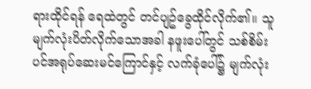ရားထိုင်ရန် ရေထဲတွင် တင်ပျဥ်ခွေထိုင်လိုက်၏။ သူမျက်လုံးပိတ်လိုက်သောအခါ နဖူးပေါ်တွင် သစ်စိမ်းပင်အရုပ်ဆေးမင်ကြောင်နှင့် လက်ခုံပေါ်၌ မျက်လုံး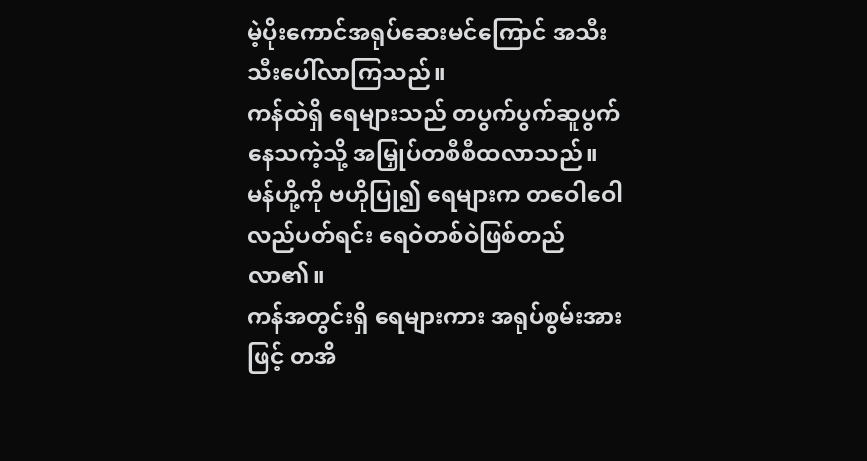မဲ့ပိုးကောင်အရုပ်ဆေးမင်ကြောင် အသီးသီးပေါ်လာကြသည်။
ကန်ထဲရှိ ရေများသည် တပွက်ပွက်ဆူပွက်နေသကဲ့သို့ အမြှုပ်တစီစီထလာသည်။ မန်ဟို့ကို ဗဟိုပြု၍ ရေများက တဝေါဝေါလည်ပတ်ရင်း ရေဝဲတစ်ဝဲဖြစ်တည်လာ၏။
ကန်အတွင်းရှိ ရေများကား အရုပ်စွမ်းအားဖြင့် တအိ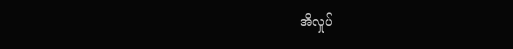အိလှုပ်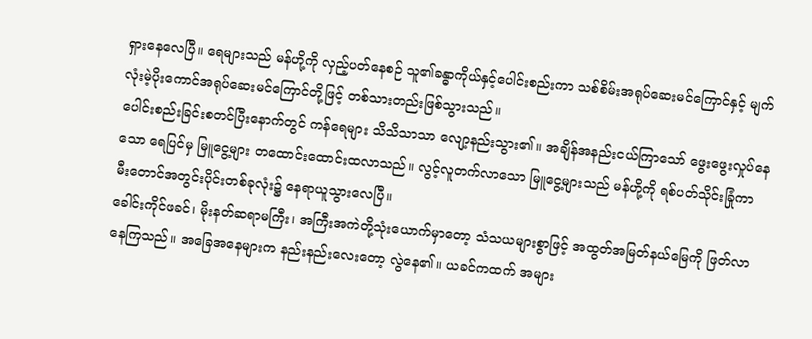ရှားနေလေပြီ။ ရေများသည် မန်ဟို့ကို လှည့်ပတ်နေစဉ် သူ၏ခန္ဓာကိုယ်နှင့်ပေါင်းစည်းကာ သစ်စိမ်းအရုပ်ဆေးမင်ကြောင်နှင့် မျက်လုံးမဲ့ပိုးကောင်အရုပ်ဆေးမင်ကြောင်တို့ဖြင့် တစ်သားတည်းဖြစ်သွားသည်။
ပေါင်းစည်းခြင်းစတင်ပြီးနောက်တွင် ကန်ရေများ သိသိသာသာ လျော့နည်းသွား၏။ အချိန်အနည်းငယ်ကြာသော် ဖွေးဖွေးလှုပ်နေသော ရေပြင်မှ မြူငွေ့များ တထောင်းထောင်းထလာသည်။ လွင့်လူတက်လာသော မြူငွေ့များသည် မန်ဟို့ကို ရစ်ပတ်သိုင်းခြုံကာ မီးတောင်အတွင်းပိုင်းတစ်ခုလုံး၌ နေရာယူသွားလေပြီ။
ခေါင်းကိုင်ဖခင်၊ မိုးနတ်ဆရာမကြီး၊ အကြီးအကဲတို့သုံးယောက်မှာတော့ သံသယများစွာဖြင့် အထွတ်အမြတ်နယ်မြေကို ဖြတ်လာနေကြသည်။ အခြေအနေများက နည်းနည်းလေးတော့ လွဲနေ၏။ ယခင်ကထက် အများ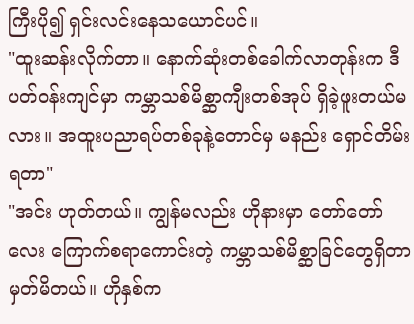ကြီးပို၍ ရှင်းလင်းနေသယောင်ပင်။
"ထူးဆန်းလိုက်တာ။ နောက်ဆုံးတစ်ခေါက်လာတုန်းက ဒီပတ်ဝန်းကျင်မှာ ကမ္ဘာသစ်မိစ္ဆာကျီးတစ်အုပ် ရှိခဲ့ဖူးတယ်မလား။ အထူးပညာရပ်တစ်ခုနဲ့တောင်မှ မနည်း ရှောင်တိမ်းရတာ"
"အင်း ဟုတ်တယ်။ ကျွန်မလည်း ဟိုနားမှာ တော်တော်လေး ကြောက်စရာကောင်းတဲ့ ကမ္ဘာသစ်မိစ္ဆာခြင်တွေရှိတာ မှတ်မိတယ်။ ဟိုနှစ်က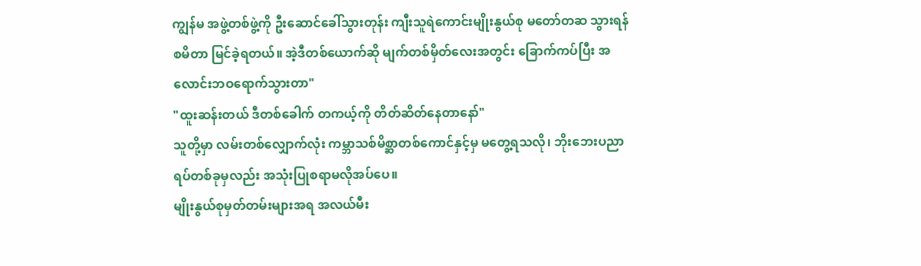ကျွန်မ အဖွဲ့တစ်ဖွဲ့ကို ဦးဆောင်ခေါ်သွားတုန်း ကျီးသူရဲကောင်းမျိုးနွယ်စု မတော်တဆ သွားရန်စမိတာ မြင်ခဲ့ရတယ်။ အဲ့ဒီတစ်ယောက်ဆို မျက်တစ်မှိတ်လေးအတွင်း ခြောက်ကပ်ပြီး အလောင်းဘဝရောက်သွားတာ"
"ထူးဆန်းတယ် ဒီတစ်ခေါက် တကယ့်ကို တိတ်ဆိတ်နေတာနော်"
သူတို့မှာ လမ်းတစ်လျှောက်လုံး ကမ္ဘာသစ်မိစ္ဆာတစ်ကောင်နှင့်မှ မတွေ့ရသလို၊ ဘိုးဘေးပညာရပ်တစ်ခုမှလည်း အသုံးပြုစရာမလိုအပ်ပေ။
မျိုးနွယ်စုမှတ်တမ်းများအရ အလယ်မီး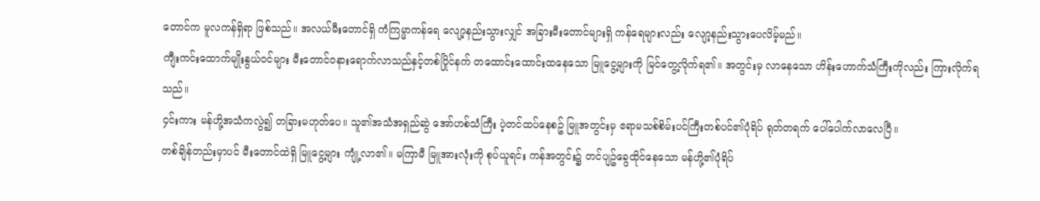တောင်က မူလကန်ရှိရာ ဖြစ်သည်။ အလယ်မီးတောင်ရှိ ကံကြမ္မာကန်ရေ လျော့နည်းသွားလျှင် အခြားမီးတောင်များရှိ ကန်ရေများလည်း လျော့နည်းသွားပေလိမ့်မည်။
ကျီးကင်းထောက်မျိုးနွယ်ဝင်များ မီးတောင်ဝနားရောက်လာသည်နှင့်တစ်ပြိုင်နက် တထောင်းထောင်းထနေသော မြူငွေ့များကို မြင်တွေ့လိုက်ရ၏။ အတွင်းမှ လာနေသော ဟိန်းဟောက်သံကြီးကိုလည်း ကြားလိုက်ရသည်။
၄င်းကား မန်ဟို့အသံကလွဲ၍ တခြားမဟုတ်ပေ။ သူ၏အသံအရှည်ဆွဲ အော်ဟစ်သံကြီး ပဲ့တင်ထပ်နေစဥ် မြူအတွင်းမှ ဧရာမသစ်စိမ်းပင်ကြီးတစ်ပင်၏ပုံရိပ် ရုတ်တရက် ပေါ်ပေါက်လာလေပြီ။
တစ်ချိန်တည်းမှာပင် မီးတောင်ထဲရှိ မြူငွေ့များ ကျုံ့လာ၏။ မကြာမီ မြူအားလုံးကို စုပ်ယူရင်း ကန်အတွင်း၌ တင်ပျဥ်ခွေထိုင်နေသော မန်ဟို့၏ပုံရိပ်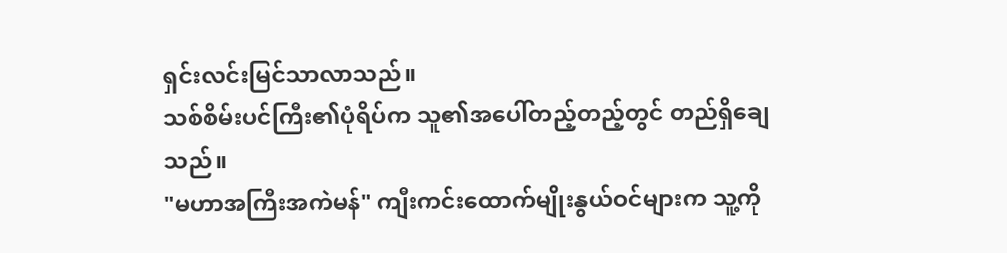ရှင်းလင်းမြင်သာလာသည်။
သစ်စိမ်းပင်ကြီး၏ပုံရိပ်က သူ၏အပေါ်တည့်တည့်တွင် တည်ရှိချေသည်။
"မဟာအကြီးအကဲမန်" ကျီးကင်းထောက်မျိုးနွယ်ဝင်များက သူ့ကို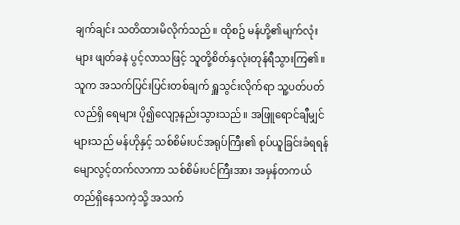ချက်ချင်း သတိထားမိလိုက်သည်။ ထိုစဥ် မန်ဟို့၏မျက်လုံးများ ဖျတ်ခနဲ ပွင့်လာသဖြင့် သူတို့စိတ်နှလုံးတုန်ရီသွားကြ၏။ သူက အသက်ပြင်းပြင်းတစ်ချက် ရှူသွင်းလိုက်ရာ သူ့ပတ်ပတ်လည်ရှိ ရေများ ပို၍လျော့နည်းသွားသည်။ အဖြူရောင်ချီမျှင်များသည် မန်ဟိုနှင့် သစ်စိမ်းပင်အရုပ်ကြီး၏ စုပ်ယူခြင်းခံရရန် မျောလွင့်တက်လာကာ သစ်စိမ်းပင်ကြီးအား အမှန်တကယ် တည်ရှိနေသကဲ့သို့ အသက်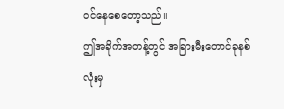ဝင်နေစေတော့သည်။
ဤအခိုက်အတန့်တွင် အခြားမီးတောင်ခုနစ်လုံးမှ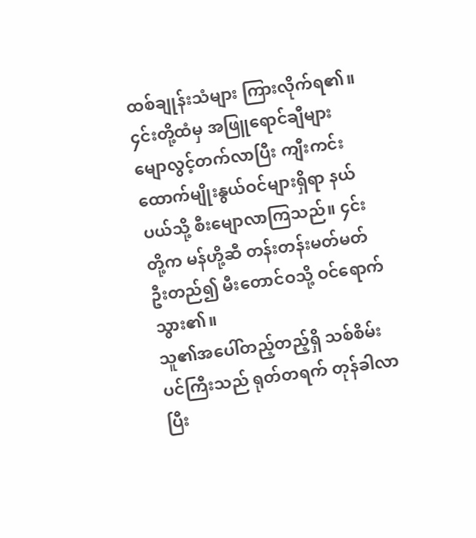ထစ်ချုန်းသံများ ကြားလိုက်ရ၏။ ၄င်းတို့ထံမှ အဖြူရောင်ချီများ မျောလွင့်တက်လာပြီး ကျီးကင်းထောက်မျိုးနွယ်ဝင်များရှိရာ နယ်ပယ်သို့ စီးမျောလာကြသည်။ ၄င်းတို့က မန်ဟို့ဆီ တန်းတန်းမတ်မတ် ဦးတည်၍ မီးတောင်ဝသို့ ဝင်ရောက်သွား၏။
သူ၏အပေါ်တည့်တည့်ရှိ သစ်စိမ်းပင်ကြီးသည် ရုတ်တရက် တုန်ခါလာပြီး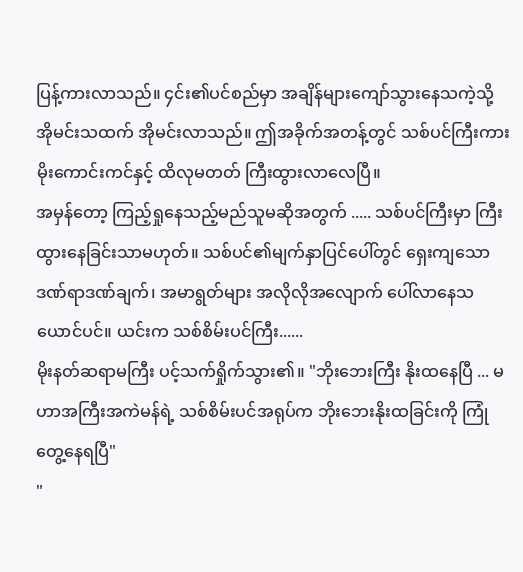ပြန့်ကားလာသည်။ ၄င်း၏ပင်စည်မှာ အချိန်များကျော်သွားနေသကဲ့သို့ အိုမင်းသထက် အိုမင်းလာသည်။ ဤအခိုက်အတန့်တွင် သစ်ပင်ကြီးကား မိုးကောင်းကင်နှင့် ထိလုမတတ် ကြီးထွားလာလေပြီ။
အမှန်တော့ ကြည့်ရှုနေသည့်မည်သူမဆိုအတွက် ..... သစ်ပင်ကြီးမှာ ကြီးထွားနေခြင်းသာမဟုတ်။ သစ်ပင်၏မျက်နှာပြင်ပေါ်တွင် ရှေးကျသော ဒဏ်ရာဒဏ်ချက်၊ အမာရွတ်များ အလိုလိုအလျောက် ပေါ်လာနေသယောင်ပင်။ ယင်းက သစ်စိမ်းပင်ကြီး......
မိုးနတ်ဆရာမကြီး ပင့်သက်ရှိုက်သွား၏။ "ဘိုးဘေးကြီး နိုးထနေပြီ ... မဟာအကြီးအကဲမန်ရဲ့ သစ်စိမ်းပင်အရုပ်က ဘိုးဘေးနိုးထခြင်းကို ကြုံတွေ့နေရပြီ"
"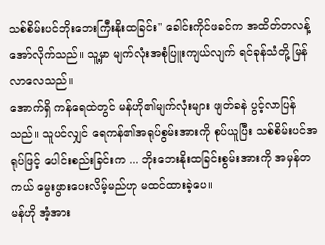သစ်စိမ်းပင်ဘိုးဘေးကြီးနိုးထခြင်း" ခေါင်းကိုင်ဖခင်က အထိတ်တလန့် အော်လိုက်သည်။ သူ့မှာ မျက်လုံးအစုံပြူးကျယ်လျက် ရင်ခုန်သံတို့ မြန်လာလေသည်။
အောက်ရှိ ကန်ရေထဲတွင် မန်ဟို၏မျက်လုံးများ ဖျတ်ခနဲ ပွင့်လာပြန်သည်။ သူပင်လျှင် ရေကန်၏အရုပ်စွမ်းအားကို စုပ်ယူပြီး သစ်စိမ်းပင်အရုပ်ဖြင့် ပေါင်းစည်းခြင်းက ... ဘိုးဘေးနိုးထခြင်းစွမ်းအားကို အမှန်တကယ် မွေးဖွားပေးလိမ့်မည်ဟု မထင်ထားခဲ့ပေ။
မန်ဟို အံ့အား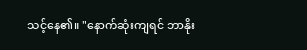သင့်နေ၏။ "နောက်ဆုံးကျရင် ဘာနိုး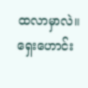ထလာမှာလဲ။ ရှေးဟောင်း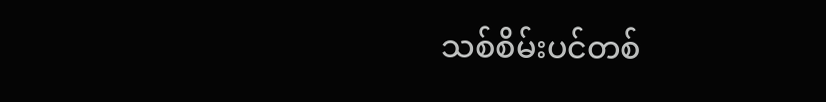သစ်စိမ်းပင်တစ်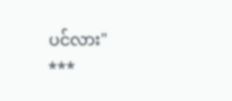ပင်လား"
***